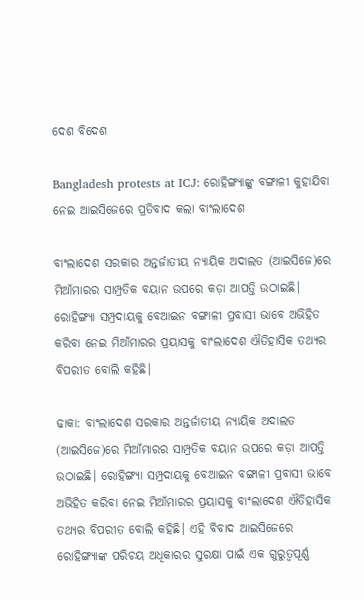ଦେଶ ବିଦେଶ

Bangladesh protests at ICJ: ରୋହିଙ୍ଗ୍ୟାଙ୍କୁ ବଙ୍ଗାଳୀ କୁହାଯିବା ନେଇ ଆଇସିଜେରେ ପ୍ରତିବାଦ କଲା ବାଂଲାଦେଶ

ବାଂଲାଦେଶ ସରକାର ଅନ୍ତର୍ଜାତୀୟ ନ୍ୟାୟିକ ଅଦାଲତ (ଆଇସିଜେ)ରେ ମିଆଁମାରର ସାମ୍ପ୍ରତିକ ବୟାନ ଉପରେ କଡ଼ା ଆପତ୍ତି ଉଠାଇଛି। ରୋହିଙ୍ଗ୍ୟା ସମ୍ପ୍ରଦାୟକୁ ବେଆଇନ ବଙ୍ଗାଳୀ ପ୍ରବାସୀ ଭାବେ ଅଭିହିତ କରିବା ନେଇ ମିଆଁମାରର ପ୍ରୟାସକୁ ବାଂଲାଦେଶ ଐତିହାସିକ ତଥ୍ୟର ବିପରୀତ ବୋଲି କହିଛି।

ଢାକା: ବାଂଲାଦେଶ ସରକାର ଅନ୍ତର୍ଜାତୀୟ ନ୍ୟାୟିକ ଅଦାଲତ (ଆଇସିଜେ)ରେ ମିଆଁମାରର ସାମ୍ପ୍ରତିକ ବୟାନ ଉପରେ କଡ଼ା ଆପତ୍ତି ଉଠାଇଛି। ରୋହିଙ୍ଗ୍ୟା ସମ୍ପ୍ରଦାୟକୁ ବେଆଇନ ବଙ୍ଗାଳୀ ପ୍ରବାସୀ ଭାବେ ଅଭିହିତ କରିବା ନେଇ ମିଆଁମାରର ପ୍ରୟାସକୁ ବାଂଲାଦେଶ ଐତିହାସିକ ତଥ୍ୟର ବିପରୀତ ବୋଲି କହିଛି। ଏହି ବିବାଦ ଆଇସିଜେରେ ରୋହିଙ୍ଗ୍ୟାଙ୍କ ପରିଚୟ ଅଧିକାରର ସୁରକ୍ଷା ପାଇଁ ଏକ ଗୁରୁତ୍ୱପୂର୍ଣ୍ଣ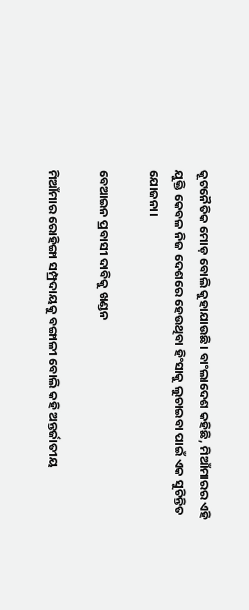କୂଟନୈତିକ ମୋଡ଼ ବୋଲି କୁହାଯାଉଛି। ବାଂଲାଦେଶ କହିଛି, ମିଆଁମାରର ଏହି ଯୁକ୍ତି କେବଳ ନିଜ ଦେଶରେ ହେଉଥିବା ହିଂସାକୁ ଲୁଚାଇବା ପାଇଁ ଏକ ସୁଚିନ୍ତିତ ଯୋଜନା।

ବେଆଇନ ପ୍ରବାସୀ ଦାବିକୁ ଖଣ୍ଡନ

ମିଆଁମାର ରୋହିଙ୍ଗା ସମ୍ପ୍ରଦାୟକୁ ବଙ୍ଗାଳୀ ବୋଲି କହି ଅନ୍ତର୍ଜାତୀୟ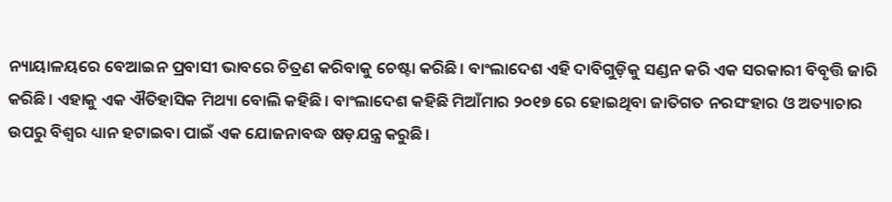ନ୍ୟାୟାଳୟରେ ବେଆଇନ ପ୍ରବାସୀ ଭାବରେ ଚିତ୍ରଣ କରିବାକୁ ଚେଷ୍ଟା କରିଛି। ବାଂଲାଦେଶ ଏହି ଦାବିଗୁଡ଼ିକୁ ସଣ୍ଡନ କରି ଏକ ସରକାରୀ ବିବୃତ୍ତି ଜାରି କରିଛି। ଏହାକୁ ଏକ ଐତିହାସିକ ମିଥ୍ୟା ବୋଲି କହିଛି। ବାଂଲାଦେଶ କହିଛି ମିଆଁମାର ୨୦୧୭ ରେ ହୋଇଥିବା ଜାତିଗତ ନରସଂହାର ଓ ଅତ୍ୟାଚାର ଉପରୁ ବିଶ୍ୱର ଧ୍ୟାନ ହଟାଇବା ପାଇଁ ଏକ ଯୋଜନାବଦ୍ଧ ଷଡ଼ଯନ୍ତ୍ର କରୁଛି।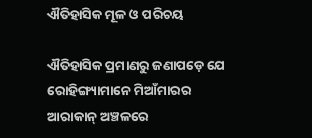ଐତିହାସିକ ମୂଳ ଓ ପରିଚୟ

ଐତିହାସିକ ପ୍ରମାଣରୁ ଜଣାପଡ଼େ ଯେ ରୋହିଙ୍ଗ୍ୟାମାନେ ମିଆଁମାରର ଆରାକାନ୍ ଅଞ୍ଚଳରେ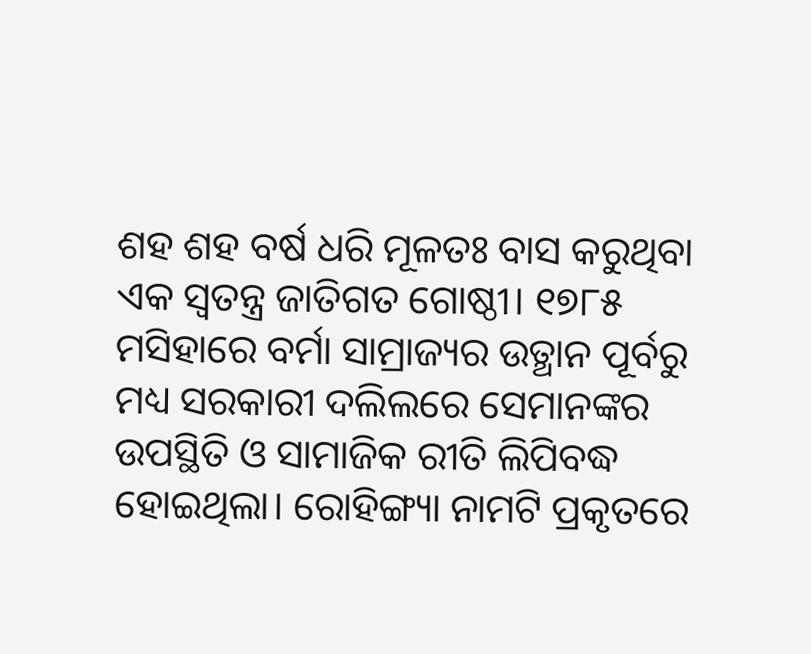ଶହ ଶହ ବର୍ଷ ଧରି ମୂଳତଃ ବାସ କରୁଥିବା ଏକ ସ୍ୱତନ୍ତ୍ର ଜାତିଗତ ଗୋଷ୍ଠୀ। ୧୭୮୫ ମସିହାରେ ବର୍ମା ସାମ୍ରାଜ୍ୟର ଉତ୍ଥାନ ପୂର୍ବରୁ ମଧ୍ୟ ସରକାରୀ ଦଲିଲରେ ସେମାନଙ୍କର ଉପସ୍ଥିତି ଓ ସାମାଜିକ ରୀତି ଲିପିବଦ୍ଧ ହୋଇଥିଲା। ରୋହିଙ୍ଗ୍ୟା ନାମଟି ପ୍ରକୃତରେ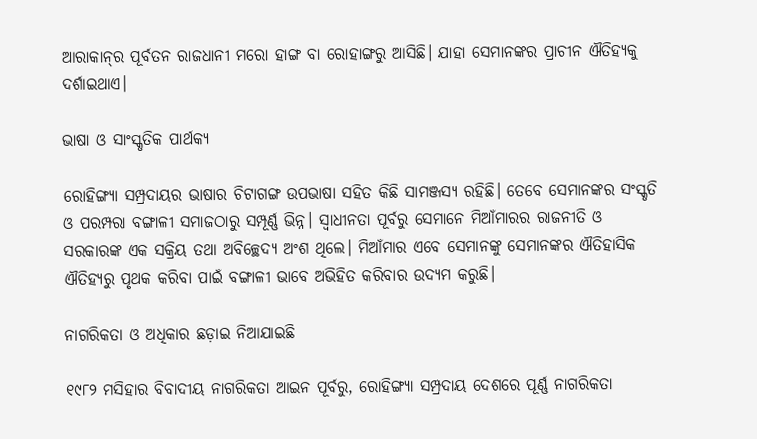ଆରାକାନ୍‌ର ପୂର୍ବତନ ରାଜଧାନୀ ମରୋ ହାଙ୍ଗ ବା ରୋହାଙ୍ଗରୁ ଆସିଛି। ଯାହା ସେମାନଙ୍କର ପ୍ରାଚୀନ ଐତିହ୍ୟକୁ ଦର୍ଶାଇଥାଏ।

ଭାଷା ଓ ସାଂସ୍କୃତିକ ପାର୍ଥକ୍ୟ

ରୋହିଙ୍ଗ୍ୟା ସମ୍ପ୍ରଦାୟର ଭାଷାର ଚିଟାଗଙ୍ଗ ଉପଭାଷା ସହିତ କିଛି ସାମଞ୍ଜସ୍ୟ ରହିଛି। ତେବେ ସେମାନଙ୍କର ସଂସ୍କୃତି ଓ ପରମ୍ପରା ବଙ୍ଗାଳୀ ସମାଜଠାରୁ ସମ୍ପୂର୍ଣ୍ଣ ଭିନ୍ନ। ସ୍ୱାଧୀନତା ପୂର୍ବରୁ ସେମାନେ ମିଆଁମାରର ରାଜନୀତି ଓ ସରକାରଙ୍କ ଏକ ସକ୍ରିୟ ତଥା ଅବିଚ୍ଛେଦ୍ୟ ଅଂଶ ଥିଲେ। ମିଆଁମାର ଏବେ ସେମାନଙ୍କୁ ସେମାନଙ୍କର ଐତିହାସିକ ଐତିହ୍ୟରୁ ପୃଥକ କରିବା ପାଇଁ ବଙ୍ଗାଳୀ ଭାବେ ଅଭିହିତ କରିବାର ଉଦ୍ୟମ କରୁଛି।

ନାଗରିକତା ଓ ଅଧିକାର ଛଡ଼ାଇ ନିଆଯାଇଛି

୧୯୮୨ ମସିହାର ବିବାଦୀୟ ନାଗରିକତା ଆଇନ ପୂର୍ବରୁ, ରୋହିଙ୍ଗ୍ୟା ସମ୍ପ୍ରଦାୟ ଦେଶରେ ପୂର୍ଣ୍ଣ ନାଗରିକତା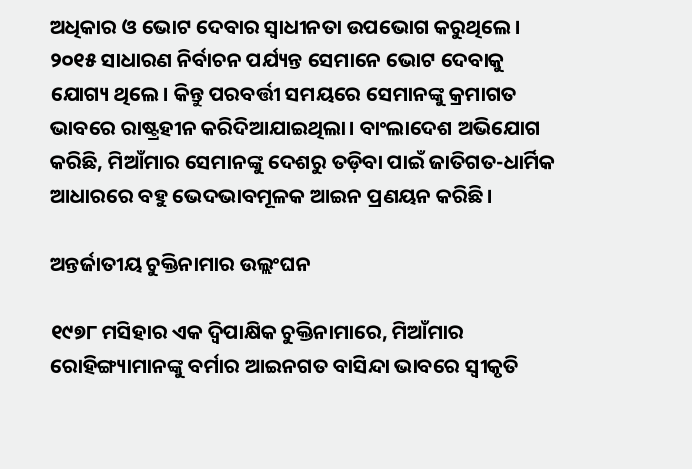ଅଧିକାର ଓ ଭୋଟ ଦେବାର ସ୍ୱାଧୀନତା ଉପଭୋଗ କରୁଥିଲେ। ୨୦୧୫ ସାଧାରଣ ନିର୍ବାଚନ ପର୍ଯ୍ୟନ୍ତ ସେମାନେ ଭୋଟ ଦେବାକୁ ଯୋଗ୍ୟ ଥିଲେ। କିନ୍ତୁ ପରବର୍ତ୍ତୀ ସମୟରେ ସେମାନଙ୍କୁ କ୍ରମାଗତ ଭାବରେ ରାଷ୍ଟ୍ରହୀନ କରିଦିଆଯାଇଥିଲା। ବାଂଲାଦେଶ ଅଭିଯୋଗ କରିଛି, ମିଆଁମାର ସେମାନଙ୍କୁ ଦେଶରୁ ତଡ଼ିବା ପାଇଁ ଜାତିଗତ-ଧାର୍ମିକ ଆଧାରରେ ବହୁ ଭେଦଭାବମୂଳକ ଆଇନ ପ୍ରଣୟନ କରିଛି।

ଅନ୍ତର୍ଜାତୀୟ ଚୁକ୍ତିନାମାର ଉଲ୍ଲଂଘନ

୧୯୭୮ ମସିହାର ଏକ ଦ୍ୱିପାକ୍ଷିକ ଚୁକ୍ତିନାମାରେ, ମିଆଁମାର ରୋହିଙ୍ଗ୍ୟାମାନଙ୍କୁ ବର୍ମାର ଆଇନଗତ ବାସିନ୍ଦା ଭାବରେ ସ୍ୱୀକୃତି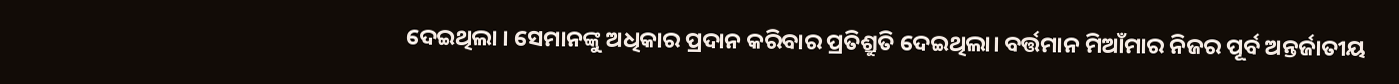ଦେଇଥିଲା । ସେମାନଙ୍କୁ ଅଧିକାର ପ୍ରଦାନ କରିବାର ପ୍ରତିଶ୍ରୁତି ଦେଇଥିଲା। ବର୍ତ୍ତମାନ ମିଆଁମାର ନିଜର ପୂର୍ବ ଅନ୍ତର୍ଜାତୀୟ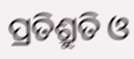ପ୍ରତିଶ୍ରୁତି ଓ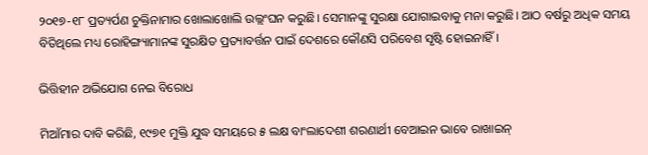୨୦୧୭-୧୮ ପ୍ରତ୍ୟର୍ପଣ ଚୁକ୍ତିନାମାର ଖୋଲାଖୋଲି ଉଲ୍ଲଂଘନ କରୁଛି। ସେମାନଙ୍କୁ ସୁରକ୍ଷା ଯୋଗାଇବାକୁ ମନା କରୁଛି। ଆଠ ବର୍ଷରୁ ଅଧିକ ସମୟ ବିତିଥିଲେ ମଧ୍ୟ ରୋହିଙ୍ଗ୍ୟାମାନଙ୍କ ସୁରକ୍ଷିତ ପ୍ରତ୍ୟାବର୍ତ୍ତନ ପାଇଁ ଦେଶରେ କୌଣସି ପରିବେଶ ସୃଷ୍ଟି ହୋଇନାହିଁ।

ଭିତ୍ତିହୀନ ଅଭିଯୋଗ ନେଇ ବିରୋଧ

ମିଆଁମାର ଦାବି କରିଛି, ୧୯୭୧ ମୁକ୍ତି ଯୁଦ୍ଧ ସମୟରେ ୫ ଲକ୍ଷ ବାଂଲାଦେଶୀ ଶରଣାର୍ଥୀ ବେଆଇନ ଭାବେ ରାଖାଇନ୍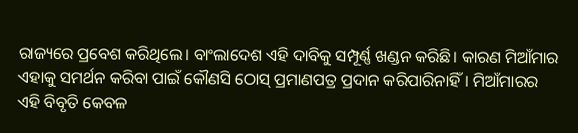ରାଜ୍ୟରେ ପ୍ରବେଶ କରିଥିଲେ। ବାଂଲାଦେଶ ଏହି ଦାବିକୁ ସମ୍ପୂର୍ଣ୍ଣ ଖଣ୍ଡନ କରିଛି। କାରଣ ମିଆଁମାର ଏହାକୁ ସମର୍ଥନ କରିବା ପାଇଁ କୌଣସି ଠୋସ୍ ପ୍ରମାଣପତ୍ର ପ୍ରଦାନ କରିପାରିନାହିଁ। ମିଆଁମାରର ଏହି ବିବୃତି କେବଳ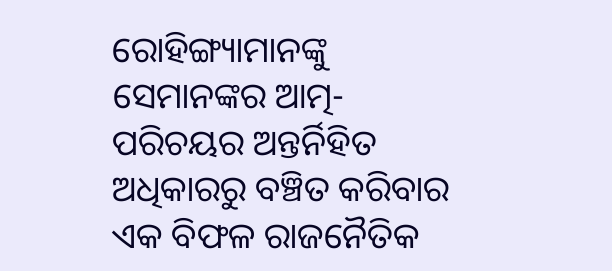ରୋହିଙ୍ଗ୍ୟାମାନଙ୍କୁ ସେମାନଙ୍କର ଆତ୍ମ-ପରିଚୟର ଅନ୍ତର୍ନିହିତ ଅଧିକାରରୁ ବଞ୍ଚିତ କରିବାର ଏକ ବିଫଳ ରାଜନୈତିକ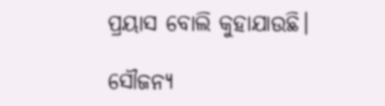ପ୍ରୟାସ ବୋଲି କୁହାଯାଉଛି।

ସୌଜନ୍ୟ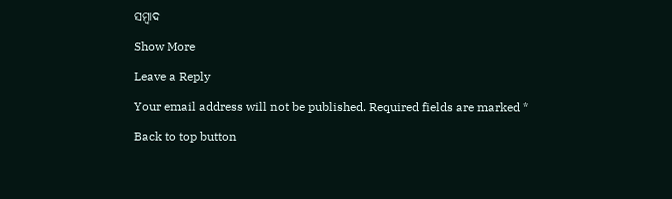ସମ୍ବାଦ

Show More

Leave a Reply

Your email address will not be published. Required fields are marked *

Back to top button